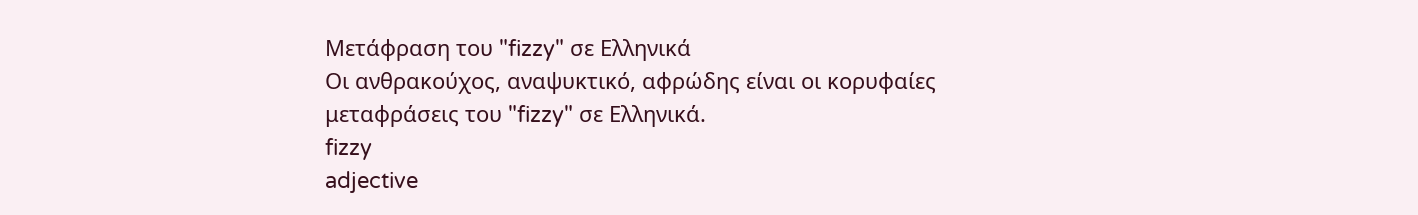Μετάφραση του "fizzy" σε Ελληνικά
Οι ανθρακούχος, αναψυκτικό, αφρώδης είναι οι κορυφαίες μεταφράσεις του "fizzy" σε Ελληνικά.
fizzy
adjective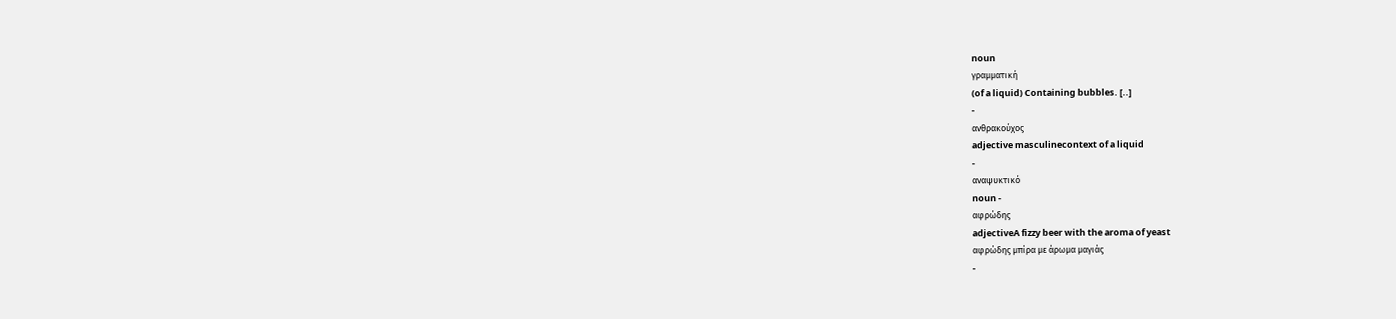noun
γραμματική
(of a liquid) Containing bubbles. [..]
-
ανθρακούχος
adjective masculinecontext of a liquid
-
αναψυκτικό
noun -
αφρώδης
adjectiveA fizzy beer with the aroma of yeast
αφρώδης μπίρα με άρωμα μαγιάς
-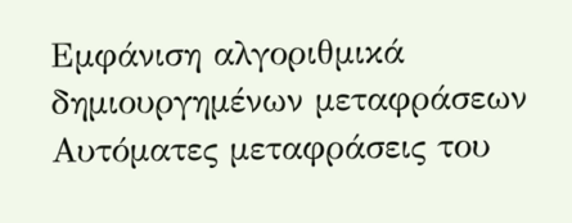Εμφάνιση αλγοριθμικά δημιουργημένων μεταφράσεων
Αυτόματες μεταφράσεις του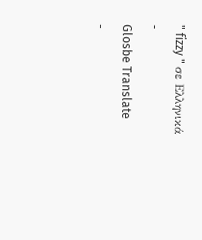" fizzy " σε Ελληνικά
-
Glosbe Translate
-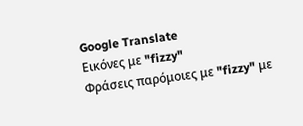Google Translate
Εικόνες με "fizzy"
Φράσεις παρόμοιες με "fizzy" με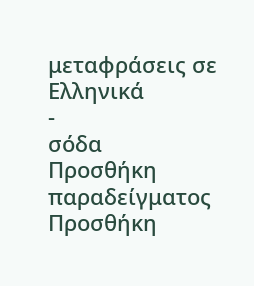μεταφράσεις σε Ελληνικά
-
σόδα
Προσθήκη παραδείγματος
Προσθήκη